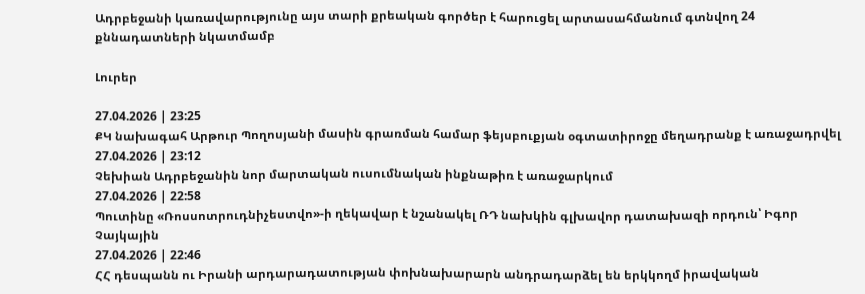Ադրբեջանի կառավարությունը այս տարի քրեական գործեր է հարուցել արտասահմանում գտնվող 24 քննադատների նկատմամբ

Լուրեր

27.04.2026 | 23:25
ՔԿ նախագահ Արթուր Պողոսյանի մասին գրառման համար ֆեյսբուքյան օգտատիրոջը մեղադրանք է առաջադրվել
27.04.2026 | 23:12
Չեխիան Ադրբեջանին նոր մարտական ուսումնական ինքնաթիռ է առաջարկում
27.04.2026 | 22:58
Պուտինը «Ռոսսոտրուդնիչեստվո»-ի ղեկավար է նշանակել ՌԴ նախկին գլխավոր դատախազի որդուն՝ Իգոր Չայկային
27.04.2026 | 22:46
ՀՀ դեսպանն ու Իրանի արդարադատության փոխնախարարն անդրադարձել են երկկողմ իրավական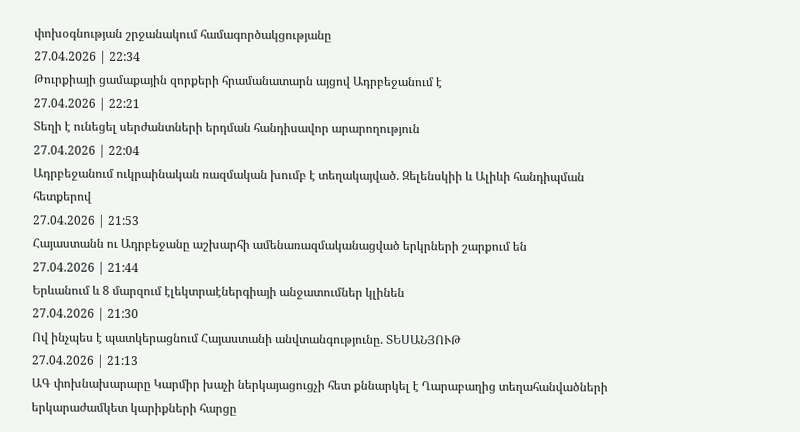փոխօգնության շրջանակում համագործակցությանը
27.04.2026 | 22:34
Թուրքիայի ցամաքային զորքերի հրամանատարն այցով Ադրբեջանում է
27.04.2026 | 22:21
Տեղի է ունեցել սերժանտների երդման հանդիսավոր արարողություն
27.04.2026 | 22:04
Ադրբեջանում ուկրաինական ռազմական խումբ է տեղակայված. Զելենսկիի և Ալիևի հանդիպման հետքերով
27.04.2026 | 21:53
Հայաստանն ու Ադրբեջանը աշխարհի ամենառազմականացված երկրների շարքում են
27.04.2026 | 21:44
Երևանում և 8 մարզում էլեկտրաէներգիայի անջատումներ կլինեն
27.04.2026 | 21:30
Ով ինչպես է պատկերացնում Հայաստանի անվտանգությունը. ՏԵՍԱՆՅՈՒԹ
27.04.2026 | 21:13
ԱԳ փոխնախարարը Կարմիր խաչի ներկայացուցչի հետ քննարկել է Ղարաբաղից տեղահանվածների երկարաժամկետ կարիքների հարցը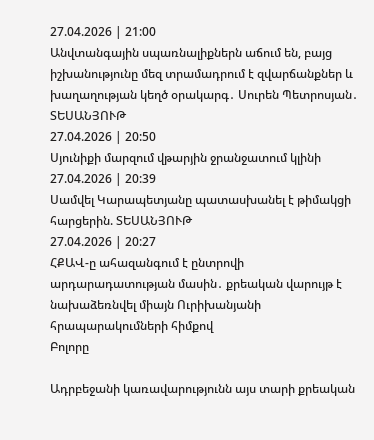27.04.2026 | 21:00
Անվտանգային սպառնալիքներն աճում են, բայց իշխանությունը մեզ տրամադրում է զվարճանքներ և խաղաղության կեղծ օրակարգ․ Սուրեն Պետրոսյան․ ՏԵՍԱՆՅՈՒԹ
27.04.2026 | 20:50
Սյունիքի մարզում վթարյին ջրանջատում կլինի
27.04.2026 | 20:39
Սամվել Կարապետյանը պատասխանել է թիմակցի հարցերին. ՏԵՍԱՆՅՈՒԹ
27.04.2026 | 20:27
ՀՔԱՎ-ը ահազանգում է ընտրովի արդարադատության մասին․ քրեական վարույթ է նախաձեռնվել միայն Ուրիխանյանի հրապարակումների հիմքով
Բոլորը

Ադրբեջանի կառավարությունն այս տարի քրեական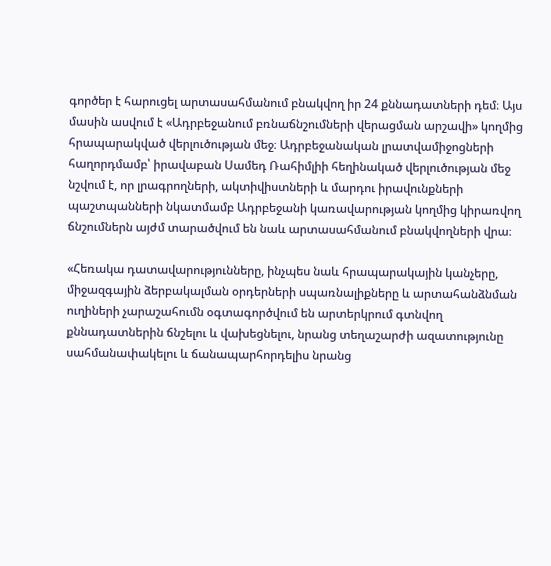գործեր է հարուցել արտասահմանում բնակվող իր 24 քննադատների դեմ։ Այս մասին ասվում է «Ադրբեջանում բռնաճնշումների վերացման արշավի» կողմից հրապարակված վերլուծության մեջ։ Ադրբեջանական լրատվամիջոցների հաղորդմամբ՝ իրավաբան Սամեդ Ռահիմլիի հեղինակած վերլուծության մեջ նշվում է, որ լրագրողների, ակտիվիստների և մարդու իրավունքների պաշտպանների նկատմամբ Ադրբեջանի կառավարության կողմից կիրառվող ճնշումներն այժմ տարածվում են նաև արտասահմանում բնակվողների վրա։

«Հեռակա դատավարությունները, ինչպես նաև հրապարակային կանչերը, միջազգային ձերբակալման օրդերների սպառնալիքները և արտահանձնման ուղիների չարաշահումն օգտագործվում են արտերկրում գտնվող քննադատներին ճնշելու և վախեցնելու, նրանց տեղաշարժի ազատությունը սահմանափակելու և ճանապարհորդելիս նրանց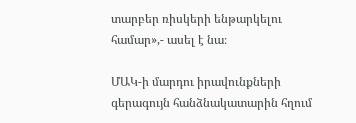տարբեր ռիսկերի ենթարկելու համար»,- ասել է նա։

ՄԱԿ-ի մարդու իրավունքների գերագույն հանձնակատարին հղում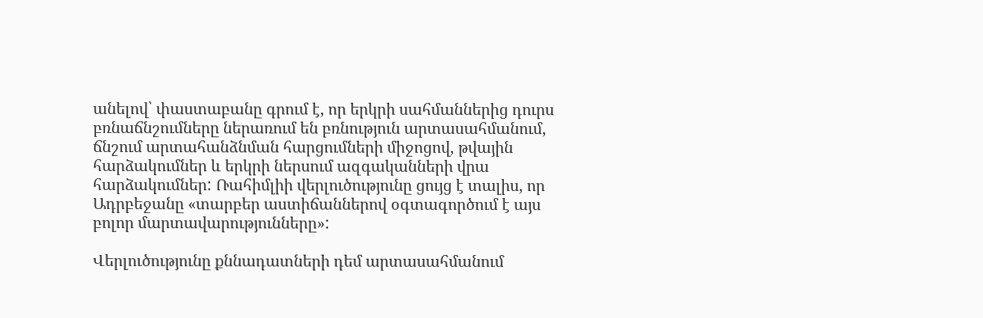անելով՝ փաստաբանը գրում է, որ երկրի սահմաններից դուրս բռնաճնշումները ներառում են բռնություն արտասահմանում, ճնշում արտահանձնման հարցումների միջոցով, թվային հարձակումներ և երկրի ներսում ազգականների վրա հարձակումներ: Ռահիմլիի վերլուծությունը ցույց է տալիս, որ Ադրբեջանը «տարբեր աստիճաններով օգտագործում է այս բոլոր մարտավարությունները»:

Վերլուծությունը քննադատների դեմ արտասահմանում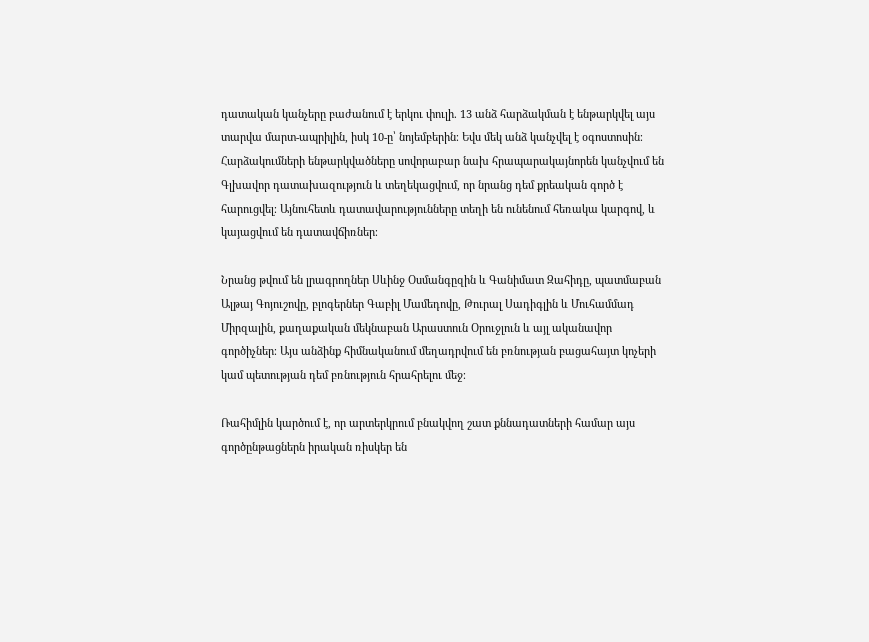դատական կանչերը բաժանում է երկու փուլի. 13 անձ հարձակման է ենթարկվել այս տարվա մարտ-ապրիլին, իսկ 10-ը՝ նոյեմբերին։ Եվս մեկ անձ կանչվել է օգոստոսին։ Հարձակումների ենթարկվածները սովորաբար նախ հրապարակայնորեն կանչվում են Գլխավոր դատախազություն և տեղեկացվում, որ նրանց դեմ քրեական գործ է հարուցվել։ Այնուհետև դատավարությունները տեղի են ունենում հեռակա կարգով, և կայացվում են դատավճիռներ։

Նրանց թվում են լրագրողներ Սևինջ Օսմանգըզին և Գանիմատ Զահիդը, պատմաբան Ալթայ Գոյուշովը, բլոգերներ Գաբիլ Մամեդովը, Թուրալ Սադիգլին և Մուհամմադ Միրզալին, քաղաքական մեկնաբան Արաստուն Օրուջլուն և այլ ականավոր գործիչներ։ Այս անձինք հիմնականում մեղադրվում են բռնության բացահայտ կոչերի կամ պետության դեմ բռնություն հրահրելու մեջ։

Ռահիմլին կարծում է, որ արտերկրում բնակվող շատ քննադատների համար այս գործընթացներն իրական ռիսկեր են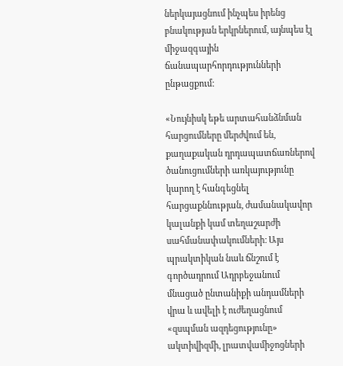ներկայացնում ինչպես իրենց բնակության երկրներում, այնպես էլ միջազգային ճանապարհորդությունների ընթացքում։

«Նույնիսկ եթե արտահանձնման հարցումները մերժվում են, քաղաքական դրդապատճառներով ծանուցումների առկայությունը կարող է հանգեցնել հարցաքննության, ժամանակավոր կալանքի կամ տեղաշարժի սահմանափակումների։ Այս պրակտիկան նաև ճնշում է գործադրում Ադրբեջանում մնացած ընտանիքի անդամների վրա և ավելի է ուժեղացնում «զսպման ազդեցությունը» ակտիվիզմի, լրատվամիջոցների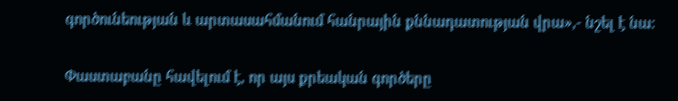գործունեության և արտասահմանում հանրային քննադատության վրա»,- նշել է նա։

Փաստաբանը հավելում է, որ այս քրեական գործերը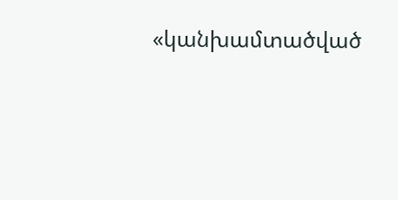«կանխամտածված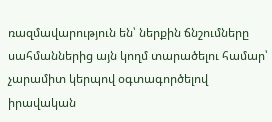ռազմավարություն են՝ ներքին ճնշումները սահմաններից այն կողմ տարածելու համար՝ չարամիտ կերպով օգտագործելով իրավական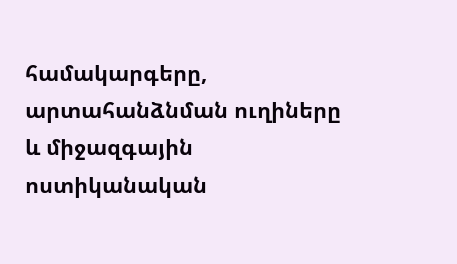համակարգերը, արտահանձնման ուղիները և միջազգային ոստիկանական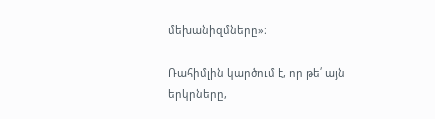մեխանիզմները»։

Ռահիմլին կարծում է, որ թե՛ այն երկրները,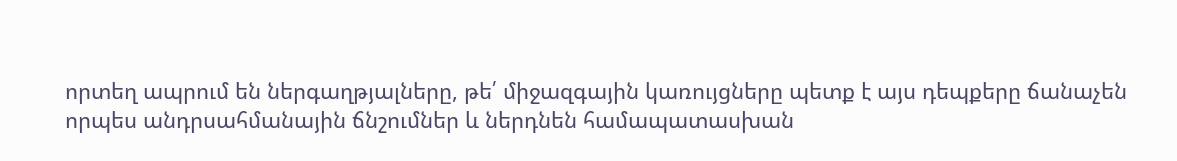որտեղ ապրում են ներգաղթյալները, թե՛ միջազգային կառույցները պետք է այս դեպքերը ճանաչեն որպես անդրսահմանային ճնշումներ և ներդնեն համապատասխան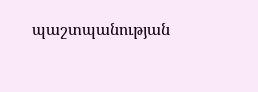պաշտպանության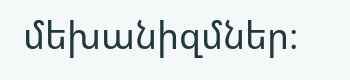մեխանիզմներ։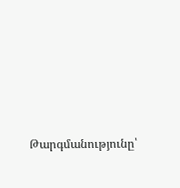Թարգմանությունը՝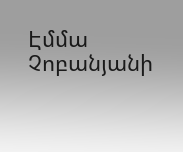Էմմա Չոբանյանի